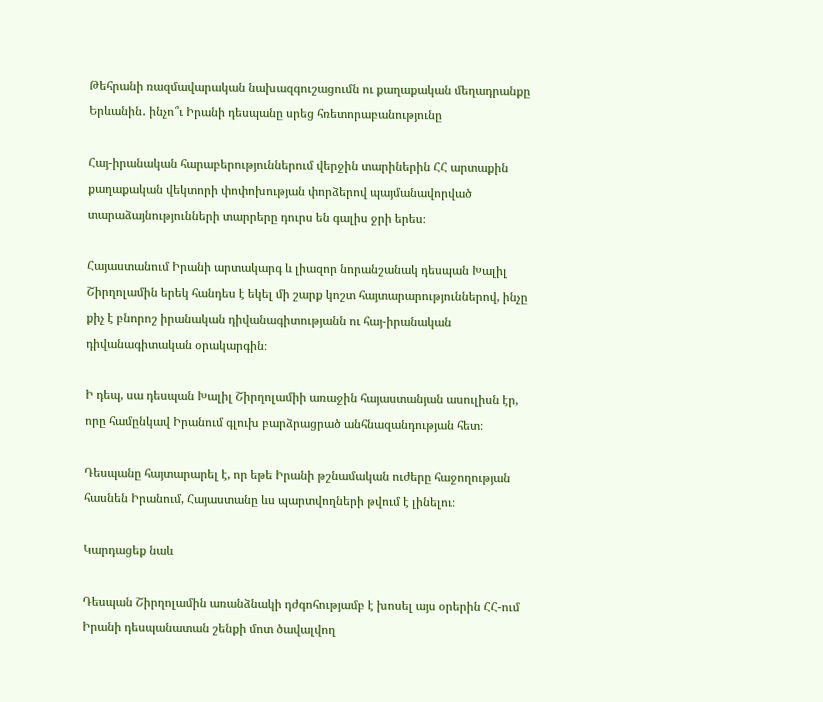Թեհրանի ռազմավարական նախազգուշացումն ու քաղաքական մեղադրանքը Երևանին․ ինչո՞ւ Իրանի դեսպանը սրեց հռետորաբանությունը

Հայ-իրանական հարաբերություններում վերջին տարիներին ՀՀ արտաքին քաղաքական վեկտորի փոփոխության փորձերով պայմանավորված տարաձայնությունների տարրերը դուրս են գալիս ջրի երես։

Հայաստանում Իրանի արտակարգ և լիազոր նորանշանակ դեսպան Խալիլ Շիրղոլամին երեկ հանդես է եկել մի շարք կոշտ հայտարարություններով, ինչը քիչ է բնորոշ իրանական դիվանագիտությանն ու հայ-իրանական դիվանագիտական օրակարգին։

Ի դեպ, սա դեսպան Խալիլ Շիրղոլամիի առաջին հայաստանյան ասուլիսն էր, որը համընկավ Իրանում գլուխ բարձրացրած անհնազանդության հետ։

Դեսպանը հայտարարել է, որ եթե Իրանի թշնամական ուժերը հաջողության հասնեն Իրանում, Հայաստանը ևս պարտվողների թվում է լինելու։

Կարդացեք նաև

Դեսպան Շիրղոլամին առանձնակի դժգոհությամբ է խոսել այս օրերին ՀՀ-ում Իրանի դեսպանատան շենքի մոտ ծավալվող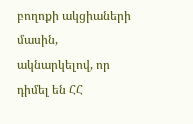բողոքի ակցիաների մասին, ակնարկելով, որ դիմել են ՀՀ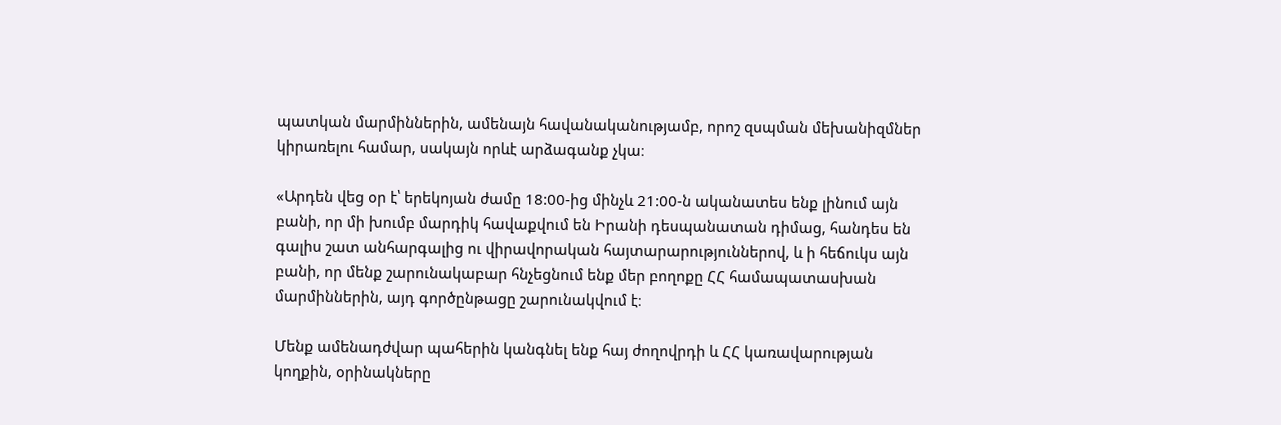պատկան մարմիններին, ամենայն հավանականությամբ, որոշ զսպման մեխանիզմներ կիրառելու համար, սակայն որևէ արձագանք չկա։

«Արդեն վեց օր է՝ երեկոյան ժամը 18:00-ից մինչև 21:00-ն ականատես ենք լինում այն բանի, որ մի խումբ մարդիկ հավաքվում են Իրանի դեսպանատան դիմաց, հանդես են գալիս շատ անհարգալից ու վիրավորական հայտարարություններով, և ի հեճուկս այն բանի, որ մենք շարունակաբար հնչեցնում ենք մեր բողոքը ՀՀ համապատասխան մարմիններին, այդ գործընթացը շարունակվում է։

Մենք ամենադժվար պահերին կանգնել ենք հայ ժողովրդի և ՀՀ կառավարության կողքին, օրինակները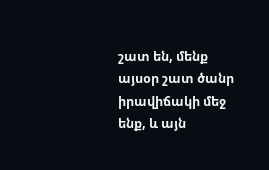շատ են, մենք այսօր շատ ծանր իրավիճակի մեջ ենք, և այն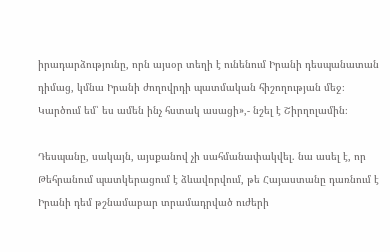իրադարձությունը, որն այսօր տեղի է ունենում Իրանի դեսպանատան դիմաց, կմնա Իրանի ժողովրդի պատմական հիշողության մեջ։ Կարծում եմ՝ ես ամեն ինչ հստակ ասացի»,- նշել է Շիրղոլամին։

Դեսպանը, սակայն, այսքանով չի սահմանափակվել. նա ասել է, որ Թեհրանում պատկերացում է ձևավորվում, թե Հայաստանը դառնում է Իրանի դեմ թշնամաբար տրամադրված ուժերի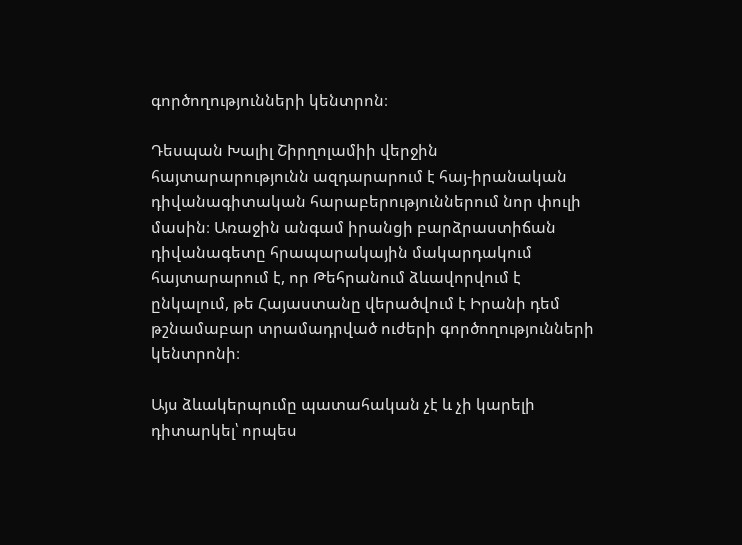գործողությունների կենտրոն։

Դեսպան Խալիլ Շիրղոլամիի վերջին հայտարարությունն ազդարարում է հայ-իրանական դիվանագիտական հարաբերություններում նոր փուլի մասին։ Առաջին անգամ իրանցի բարձրաստիճան դիվանագետը հրապարակային մակարդակում հայտարարում է, որ Թեհրանում ձևավորվում է ընկալում, թե Հայաստանը վերածվում է Իրանի դեմ թշնամաբար տրամադրված ուժերի գործողությունների կենտրոնի։

Այս ձևակերպումը պատահական չէ և չի կարելի դիտարկել՝ որպես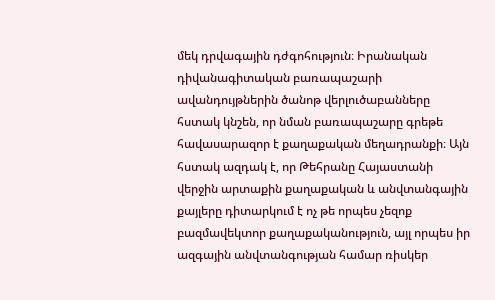մեկ դրվագային դժգոհություն։ Իրանական դիվանագիտական բառապաշարի ավանդույթներին ծանոթ վերլուծաբանները հստակ կնշեն, որ նման բառապաշարը գրեթե հավասարազոր է քաղաքական մեղադրանքի։ Այն հստակ ազդակ է, որ Թեհրանը Հայաստանի վերջին արտաքին քաղաքական և անվտանգային քայլերը դիտարկում է ոչ թե որպես չեզոք բազմավեկտոր քաղաքականություն, այլ որպես իր ազգային անվտանգության համար ռիսկեր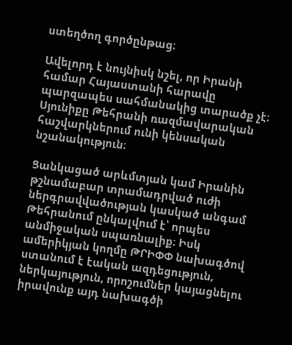ստեղծող գործընթաց։

Ավելորդ է նույնիսկ նշել, որ Իրանի համար Հայաստանի հարավը պարզապես սահմանակից տարածք չէ։ Սյունիքը Թեհրանի ռազմավարական հաշվարկներում ունի կենսական նշանակություն։

Ցանկացած արևմտյան կամ Իրանին թշնամաբար տրամադրված ուժի ներգրավվածության կասկած անգամ Թեհրանում ընկալվում է՝ որպես անմիջական սպառնալիք։ Իսկ ամերիկյան կողմը ԹՐԻՓՓ նախագծով ստանում է էական ազդեցություն, ներկայություն, որոշումներ կայացնելու իրավունք այդ նախագծի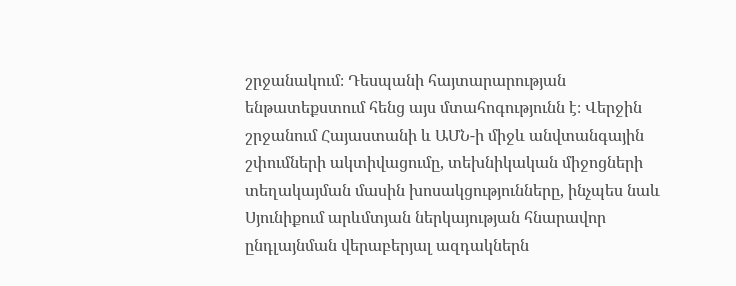շրջանակում։ Դեսպանի հայտարարության ենթատեքստում հենց այս մտահոգությունն է։ Վերջին շրջանում Հայաստանի և ԱՄՆ-ի միջև անվտանգային շփումների ակտիվացումը, տեխնիկական միջոցների տեղակայման մասին խոսակցությունները, ինչպես նաև Սյունիքում արևմտյան ներկայության հնարավոր ընդլայնման վերաբերյալ ազդակներն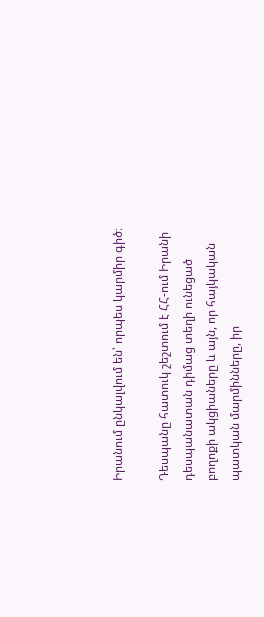Իրանում ընկալվում են՝ որպես կարմիր գիծ։

Դեսպանը հատուկ շեշտում է ՀՀ-ում Իրանի դեսպանատան դիմաց տեղի ունեցած բողոքի ակցիաները և այն, որ հայկական պատկան մարմինները, իր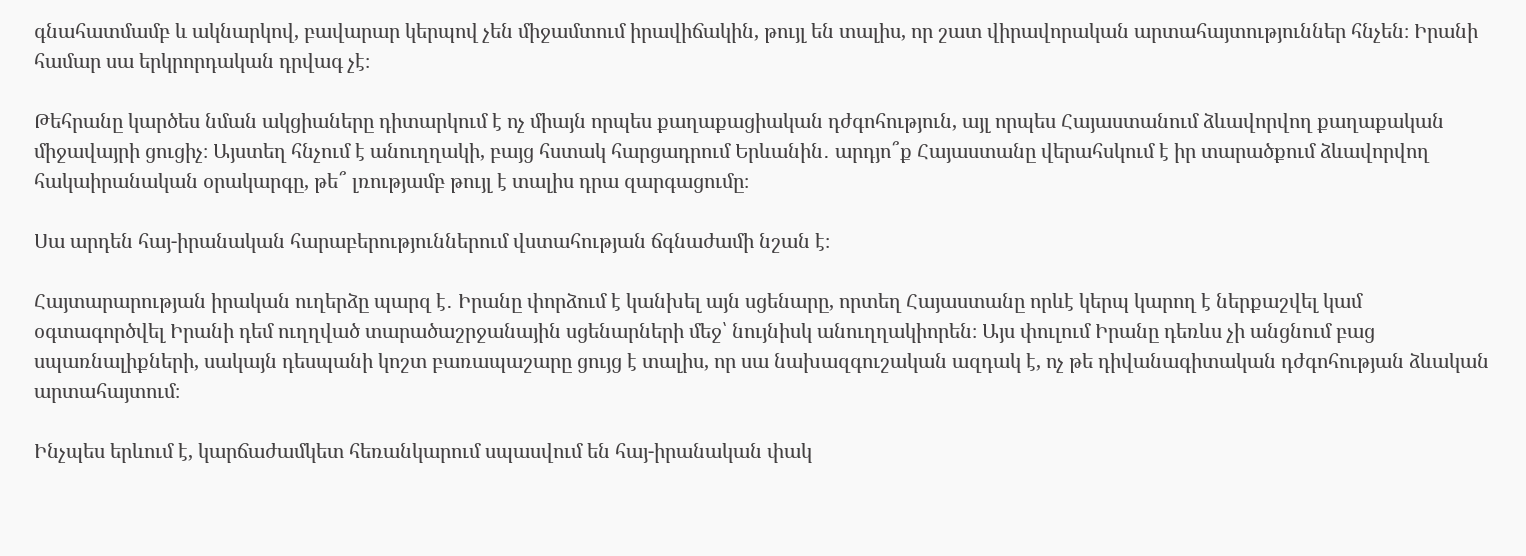գնահատմամբ և ակնարկով, բավարար կերպով չեն միջամտում իրավիճակին, թույլ են տալիս, որ շատ վիրավորական արտահայտություններ հնչեն։ Իրանի համար սա երկրորդական դրվագ չէ։

Թեհրանը կարծես նման ակցիաները դիտարկում է ոչ միայն որպես քաղաքացիական դժգոհություն, այլ որպես Հայաստանում ձևավորվող քաղաքական միջավայրի ցուցիչ։ Այստեղ հնչում է անուղղակի, բայց հստակ հարցադրում Երևանին․ արդյո՞ք Հայաստանը վերահսկում է իր տարածքում ձևավորվող հակաիրանական օրակարգը, թե՞ լռությամբ թույլ է տալիս դրա զարգացումը։

Սա արդեն հայ-իրանական հարաբերություններում վստահության ճգնաժամի նշան է։

Հայտարարության իրական ուղերձը պարզ է․ Իրանը փորձում է կանխել այն սցենարը, որտեղ Հայաստանը որևէ կերպ կարող է ներքաշվել կամ օգտագործվել Իրանի դեմ ուղղված տարածաշրջանային սցենարների մեջ՝ նույնիսկ անուղղակիորեն։ Այս փուլում Իրանը դեռևս չի անցնում բաց սպառնալիքների, սակայն դեսպանի կոշտ բառապաշարը ցույց է տալիս, որ սա նախազգուշական ազդակ է, ոչ թե դիվանագիտական դժգոհության ձևական արտահայտում։

Ինչպես երևում է, կարճաժամկետ հեռանկարում սպասվում են հայ-իրանական փակ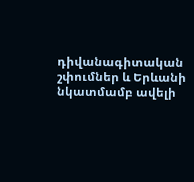դիվանագիտական շփումներ և Երևանի նկատմամբ ավելի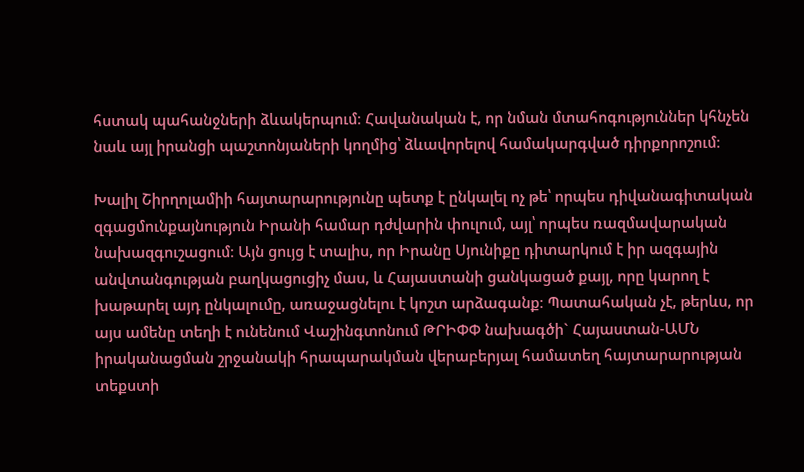հստակ պահանջների ձևակերպում։ Հավանական է, որ նման մտահոգություններ կհնչեն նաև այլ իրանցի պաշտոնյաների կողմից՝ ձևավորելով համակարգված դիրքորոշում։

Խալիլ Շիրղոլամիի հայտարարությունը պետք է ընկալել ոչ թե՝ որպես դիվանագիտական զգացմունքայնություն Իրանի համար դժվարին փուլում, այլ՝ որպես ռազմավարական նախազգուշացում։ Այն ցույց է տալիս, որ Իրանը Սյունիքը դիտարկում է իր ազգային անվտանգության բաղկացուցիչ մաս, և Հայաստանի ցանկացած քայլ, որը կարող է խաթարել այդ ընկալումը, առաջացնելու է կոշտ արձագանք։ Պատահական չէ, թերևս, որ այս ամենը տեղի է ունենում Վաշինգտոնում ԹՐԻՓՓ նախագծի` Հայաստան-ԱՄՆ իրականացման շրջանակի հրապարակման վերաբերյալ համատեղ հայտարարության տեքստի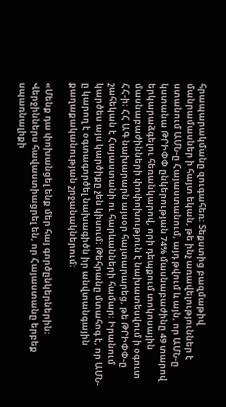հրապարակմանը զուգահեռ։ Տեքստից բազմաթիվ մանրամասներ ի հայտ եկան, թե ինչ առավելություններ է ստանում ԱՄՆ-ը Հայաստանում, այդ թվում և այն, որ ԱՄՆ-ը կստանա ԹՐԻՓՓ ընկերության 74% մասնաբաժինը 49 տարով երկարաձգելու հեռանկարով, որի դեպքում տոկոսային մասնաբաժինների փոփոխություն է նախատեսվում ի օգուտ ՀՀ-ի։ ՀՀ ԱԳ նախարարն այսօր հայտարարեց, թե ԹՐԻՓՓ-ը շահեկան է Հայաստանի ու հարևանների համար։ Իրանում կարծես այս կարծիքը չեն կիսում։ Թեհրանը մտահոգ է, որ ԱՄՆ-ը կարող է օգտագործել նախագիծն իր անվտանգային քաղաքականության շրջանակներում։

«Մենք դա փոխանցել ենք մեր հայ գործընկերներին։ Վերջիններս հավաստիացրել են, որ Հայաստանը երբեք սպառնալիքի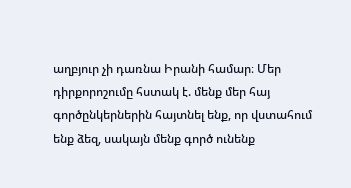աղբյուր չի դառնա Իրանի համար։ Մեր դիրքորոշումը հստակ է. մենք մեր հայ գործընկերներին հայտնել ենք, որ վստահում ենք ձեզ, սակայն մենք գործ ունենք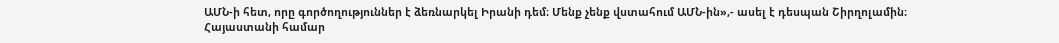ԱՄՆ-ի հետ, որը գործողություններ է ձեռնարկել Իրանի դեմ։ Մենք չենք վստահում ԱՄՆ-ին»,- ասել է դեսպան Շիրղոլամին։ Հայաստանի համար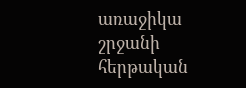առաջիկա շրջանի հերթական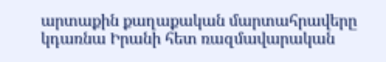արտաքին քաղաքական մարտահրավերը կդառնա Իրանի հետ ռազմավարական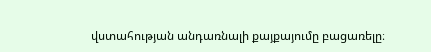վստահության անդառնալի քայքայումը բացառելը։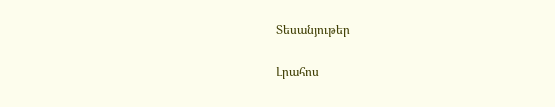Տեսանյութեր

Լրահոս